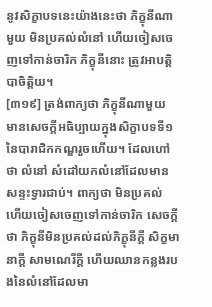នូវសិក្ខាបទនេះយ៉ាងនេះថា ភិក្ខុនីណាមួយ មិនប្រគល់លំនៅ ហើយចៀសចេញទៅកាន់ចារិក ភិក្ខុនីនោះ ត្រូវអាបត្តិបាចិត្តិយ។
[៣១៩] ត្រង់ពាក្យថា ភិក្ខុនីណាមួយ មានសេចក្តីអធិប្បាយក្នុងសិក្ខាបទទី១នៃបារាជិកកណ្ឌរួចហើយ។ ដែលហៅថា លំនៅ សំដៅយកលំនៅដែលមានសន្ទះទ្វារជាប់។ ពាក្យថា មិនប្រគល់ ហើយចៀសចេញទៅកាន់ចារិក សេចក្តីថា ភិក្ខុនីមិនប្រគល់ដល់ភិក្ខុនីក្តី សិក្ខមានាក្តី សាមណេរីក្តី ហើយឈានកន្លងរបងនៃលំនៅដែលមា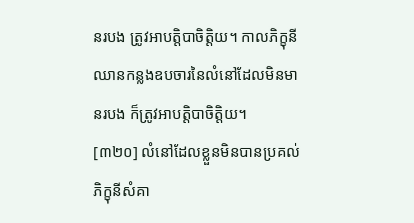នរបង ត្រូវអាបត្តិបាចិត្តិយ។ កាលភិក្ខុនីឈានកន្លងឧបចារនៃលំនៅដែលមិនមានរបង ក៏ត្រូវអាបត្តិបាចិត្តិយ។
[៣២០] លំនៅដែលខ្លួនមិនបានប្រគល់ ភិក្ខុនីសំគា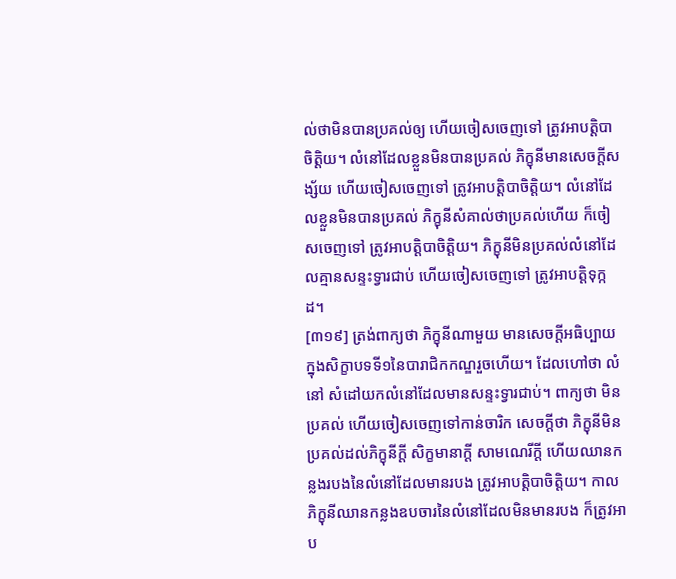ល់ថាមិនបានប្រគល់ឲ្យ ហើយចៀសចេញទៅ ត្រូវអាបត្តិបាចិត្តិយ។ លំនៅដែលខ្លួនមិនបានប្រគល់ ភិក្ខុនីមានសេចក្តីសង្ស័យ ហើយចៀសចេញទៅ ត្រូវអាបត្តិបាចិត្តិយ។ លំនៅដែលខ្លួនមិនបានប្រគល់ ភិក្ខុនីសំគាល់ថាប្រគល់ហើយ ក៏ចៀសចេញទៅ ត្រូវអាបត្តិបាចិត្តិយ។ ភិក្ខុនីមិនប្រគល់លំនៅដែលគ្មានសន្ទះទ្វារជាប់ ហើយចៀសចេញទៅ ត្រូវអាបត្តិទុក្កដ។
[៣១៩] ត្រង់ពាក្យថា ភិក្ខុនីណាមួយ មានសេចក្តីអធិប្បាយក្នុងសិក្ខាបទទី១នៃបារាជិកកណ្ឌរួចហើយ។ ដែលហៅថា លំនៅ សំដៅយកលំនៅដែលមានសន្ទះទ្វារជាប់។ ពាក្យថា មិនប្រគល់ ហើយចៀសចេញទៅកាន់ចារិក សេចក្តីថា ភិក្ខុនីមិនប្រគល់ដល់ភិក្ខុនីក្តី សិក្ខមានាក្តី សាមណេរីក្តី ហើយឈានកន្លងរបងនៃលំនៅដែលមានរបង ត្រូវអាបត្តិបាចិត្តិយ។ កាលភិក្ខុនីឈានកន្លងឧបចារនៃលំនៅដែលមិនមានរបង ក៏ត្រូវអាប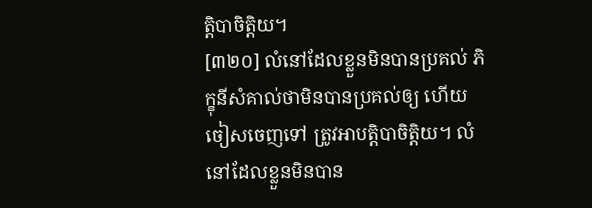ត្តិបាចិត្តិយ។
[៣២០] លំនៅដែលខ្លួនមិនបានប្រគល់ ភិក្ខុនីសំគាល់ថាមិនបានប្រគល់ឲ្យ ហើយចៀសចេញទៅ ត្រូវអាបត្តិបាចិត្តិយ។ លំនៅដែលខ្លួនមិនបាន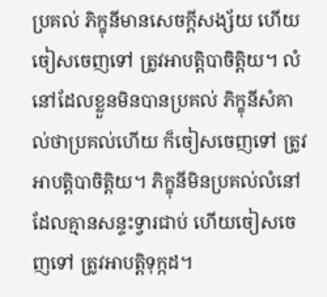ប្រគល់ ភិក្ខុនីមានសេចក្តីសង្ស័យ ហើយចៀសចេញទៅ ត្រូវអាបត្តិបាចិត្តិយ។ លំនៅដែលខ្លួនមិនបានប្រគល់ ភិក្ខុនីសំគាល់ថាប្រគល់ហើយ ក៏ចៀសចេញទៅ ត្រូវអាបត្តិបាចិត្តិយ។ ភិក្ខុនីមិនប្រគល់លំនៅដែលគ្មានសន្ទះទ្វារជាប់ ហើយចៀសចេញទៅ ត្រូវអាបត្តិទុក្កដ។